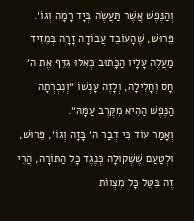וְהַנֶּפֶשׁ אֲשֶׁר תַּעֲשֶׂה בְּיָד רָמָה וְגוֹ׳. פֵּרוּשׁ, שֶׁהָעוֹבֵד עֲבוֹדָה זָרָה בְּמֵזִיד מַעֲלֶה עָלָיו הַכָּתוּב כְּאִלּוּ גִּדֵּף אֶת ה׳ חָס וְחָלִילָה, וְלָזֶה עָנְשׁוֹ ״וְנִכְרְתָה הַנֶּפֶשׁ הַהִיא מִקֶּרֶב עַמָּהּ״.
וְאָמַר עוֹד כִּי דְבַר ה׳ בָּזָה וְגוֹ׳, פֵּרוּשׁ, וּלְטַעַם שֶׁשְּׁקוּלָה כְּנֶגֶד כָּל הַתּוֹרָה, הֲרֵי זֶה בִּטֵּל כָּל מִצְווֹת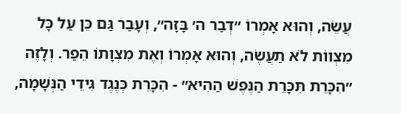עֲשֵׂה, וְהוּא אָמְרוֹ ״דְבַר ה׳ בָּזָה״, וְעָבַר גַּם כֵּן עַל כָּל מִצְווֹת לֹא תַעֲשֶׂה, וְהוּא אָמְרוֹ וְאֶת מִצְוָתוֹ הֵפַר. וְלָזֶה ״הִכָּרֵת תִּכָּרֵת הַנֶּפֶשׁ הַהִיא״ - הִכָּרֵת כְּנֶגֶד גִּידֵי הַנְּשָׁמָה,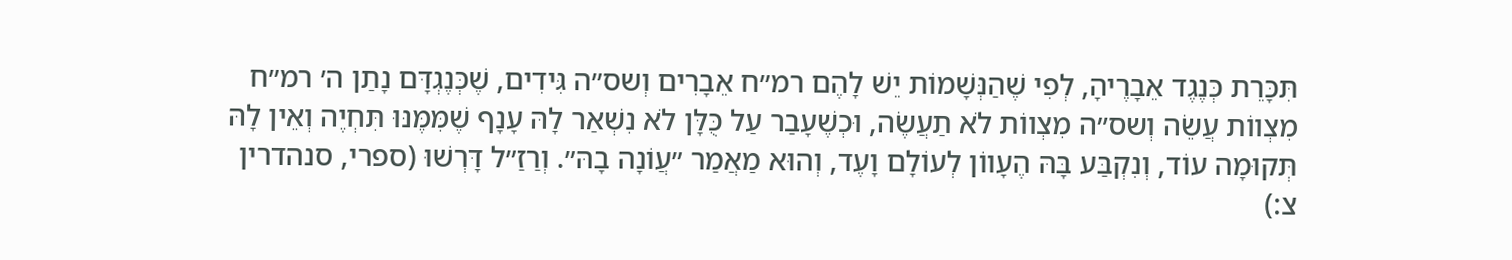תִּכָּרֵת כְּנֶגֶד אֵבָרֶיהָ, לְפִי שֶׁהַנְּשָׁמוֹת יֵשׁ לָהֶם רמ״ח אֵבָרִים וְשס״ה גִּידִים, שֶׁכְּנֶגְדָּם נָתַן ה׳ רמ״ח מִצְווֹת עֲשֵׂה וְשס״ה מִצְווֹת לֹא תַעֲשֶׂה, וּכְשֶׁעָבַר עַל כֻּלָּן לֹא נִשְׁאַר לָהּ עָנָף שֶׁמִּמֶּנּוּ תִּחְיֶה וְאֵין לָהּ תְּקוּמָה עוֹד, וְנִקְבַּע בָּהּ הֶעָווֹן לְעוֹלָם וָעֶד, וְהוּא מַאֲמַר ״עֲוֹנָה בָהּ״. וְרַזַ״ל דָּרְשׁוּ (ספרי, סנהדרין צ:)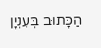הַכָּתוּב בְּעִנְיָן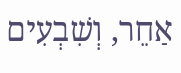אַחֵר, וְשִׁבְעִים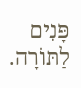פָּנִים לַתּוֹרָה.